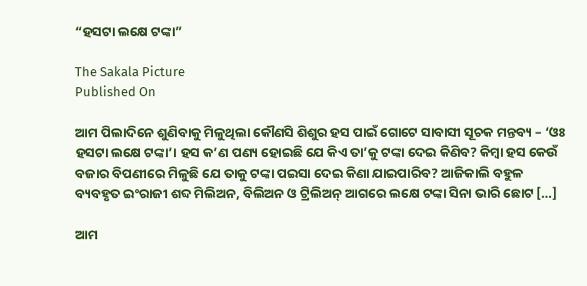“ହସଟା ଲକ୍ଷେ ଟଙ୍କା”

The Sakala Picture
Published On

ଆମ ପିଲାଦିନେ ଶୁଣିବାକୁ ମିଳୁଥିଲା କୌଣସି ଶିଶୁର ହସ ପାଇଁ ଗୋଟେ ସାବାସୀ ସୂଚକ ମନ୍ତବ୍ୟ – ‘ଓଃ ହସଟା ଲକ୍ଷେ ଟଙ୍କା’। ହସ କ’ଣ ପଣ୍ୟ ହୋଇଛି ଯେ କିଏ ତା’କୁ ଟଙ୍କା ଦେଇ କିଣିବ? କିମ୍ବା ହସ କେଉଁ ବଜାର ବିପଣୀରେ ମିଳୁଛି ଯେ ତାକୁ ଟଙ୍କା ପଇସା ଦେଇ କିଣା ଯାଇପାରିବ? ଆଜିକାଲି ବହୁଳ ବ୍ୟବହୃତ ଇଂରାଜୀ ଶବ୍ଦ ମିଲିଅନ, ବିଲିଅନ ଓ ଟ୍ରିଲିଅନ୍‌‌ ଆଗରେ ଲକ୍ଷେ ଟଙ୍କା ସିନା ଭାରି ଛୋଟ […]

ଆମ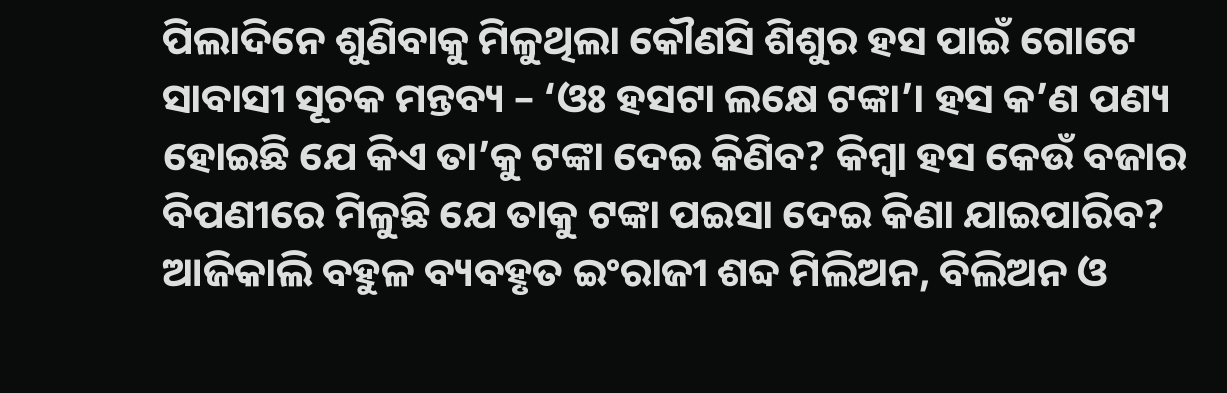ପିଲାଦିନେ ଶୁଣିବାକୁ ମିଳୁଥିଲା କୌଣସି ଶିଶୁର ହସ ପାଇଁ ଗୋଟେ ସାବାସୀ ସୂଚକ ମନ୍ତବ୍ୟ – ‘ଓଃ ହସଟା ଲକ୍ଷେ ଟଙ୍କା’। ହସ କ’ଣ ପଣ୍ୟ ହୋଇଛି ଯେ କିଏ ତା’କୁ ଟଙ୍କା ଦେଇ କିଣିବ? କିମ୍ବା ହସ କେଉଁ ବଜାର ବିପଣୀରେ ମିଳୁଛି ଯେ ତାକୁ ଟଙ୍କା ପଇସା ଦେଇ କିଣା ଯାଇପାରିବ? ଆଜିକାଲି ବହୁଳ ବ୍ୟବହୃତ ଇଂରାଜୀ ଶବ୍ଦ ମିଲିଅନ, ବିଲିଅନ ଓ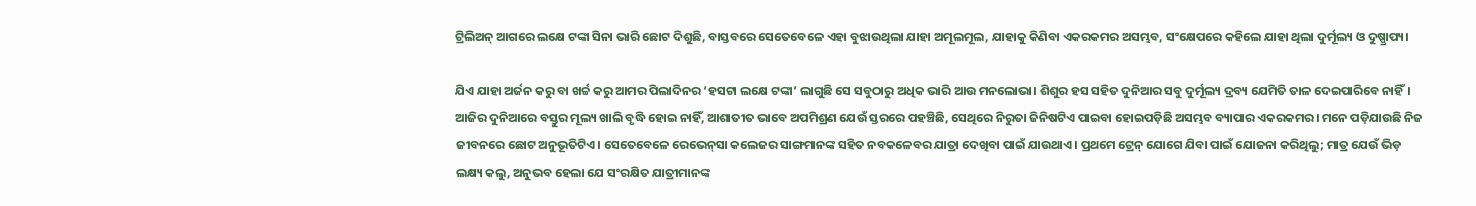ଟ୍ରିଲିଅନ୍‌‌ ଆଗରେ ଲକ୍ଷେ ଟଙ୍କା ସିନା ଭାରି ଛୋଟ ଦିଶୁଛି, ବାସ୍ତବରେ ସେତେବେଳେ ଏହା ବୁଝାଉଥିଲା ଯାହା ଅମୂଲମୂଲ, ଯାହାକୁ କିଣିବା ଏକରକମର ଅସମ୍ଭବ, ସଂକ୍ଷେପରେ କହିଲେ ଯାହା ଥିଲା ଦୁର୍ମୂଲ୍ୟ ଓ ଦୁଷ୍ପ୍ରାପ୍ୟ।

ଯିଏ ଯାହା ଅର୍ଜନ କରୁ ବା ଖର୍ଚ୍ଚ କରୁ ଆମର ପିଲାଦିନର ‘ହସଟା ଲକ୍ଷେ ଟଙ୍କା’ ଲାଗୁଛି ସେ ସବୁଠାରୁ ଅଧିକ ଭାରି ଆଉ ମନଲୋଭା। ଶିଶୁର ହସ ସହିତ ଦୁନିଆର ସବୁ ଦୁର୍ମୂଲ୍ୟ ଦ୍ରବ୍ୟ ଯେମିତି ତାଳ ଦେଇପାରିବେ ନାହିଁ। ଆଜିର ଦୁନିଆରେ ବସ୍ତୁର ମୂଲ୍ୟ ଖାଲି ବୃଦ୍ଧି ହୋଇ ନାହିଁ, ଆଶାତୀତ ଭାବେ ଅପମିଶ୍ରଣ ଯେଉଁ ସ୍ତରରେ ପହଞ୍ଚିଛି, ସେଥିରେ ନିରୁତା ଜିନିଷଟିଏ ପାଇବା ହୋଇପଡ଼ିଛି ଅସମ୍ଭବ ବ୍ୟାପାର ଏକରକମର। ମନେ ପଡ଼ିଯାଉଛି ନିଜ ଜୀବନରେ ଛୋଟ ଅନୁଭୂତିଟିଏ। ସେତେବେଳେ ରେଭେନ୍‌‌ସା କଲେଜର ସାଙ୍ଗମାନଙ୍କ ସହିତ ନବକଳେବର ଯାତ୍ରା ଦେଖିବା ପାଇଁ ଯାଉଥାଏ। ପ୍ରଥମେ ଟ୍ରେନ୍‌‌ ଯୋଗେ ଯିବା ପାଇଁ ଯୋଜନା କରିଥିଲୁ; ମାତ୍ର ଯେଉଁ ଭିଡ଼ ଲକ୍ଷ୍ୟ କଲୁ, ଅନୁଭବ ହେଲା ଯେ ସଂରକ୍ଷିତ ଯାତ୍ରୀମାନଙ୍କ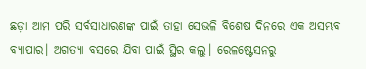ଛଡ଼ା ଆମ ପରି ସର୍ବସାଧାରଣଙ୍କ ପାଇଁ ତାହା ସେଭଳି ବିଶେଷ ଦିନରେ ଏକ ଅସମ୍ଭବ ବ୍ୟାପାର। ଅଗତ୍ୟା ବସରେ ଯିବା ପାଇଁ ସ୍ଥିର କଲୁ। ରେଳଷ୍ଟେସନରୁ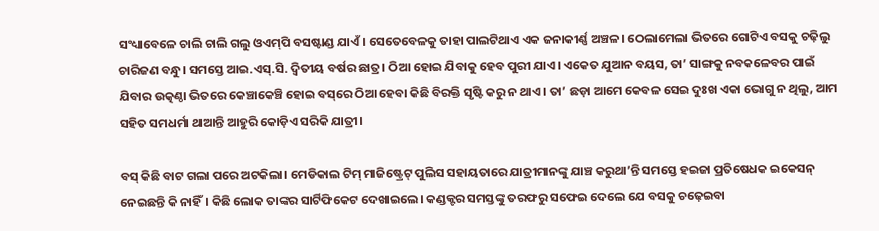ସଂଧ୍ୟାବେଳେ ଚାଲି ଚାଲି ଗଲୁ ଓଏମ୍‌‌ପି ବସଷ୍ଟାଣ୍ଡ ଯାଏଁ। ସେତେବେଳକୁ ତାହା ପାଲଟିଥାଏ ଏକ ଜନାକୀର୍ଣ୍ଣ ଅଞ୍ଚଳ। ଠେଲାମେଲା ଭିତରେ ଗୋଟିଏ ବସକୁ ଚଢ଼ିଲୁ ଚାରିଜଣ ବନ୍ଧୁ। ସମସ୍ତେ ଆଇ.ଏସ୍‌‌.ସି. ଦ୍ୱିତୀୟ ବର୍ଷର ଛାତ୍ର। ଠିଆ ହୋଇ ଯିବାକୁ ହେବ ପୁରୀ ଯାଏ। ଏକେତ ଯୁଆନ ବୟସ, ତା’ ସାଙ୍ଗକୁ ନବକଳେବର ପାଇଁ ଯିବାର ଉତ୍କଣ୍ଠା ଭିତରେ କେଞ୍ଚାକେଞ୍ଚି ହୋଇ ବସ୍‌‌ରେ ଠିଆ ହେବା କିଛି ବିରକ୍ତି ସୃଷ୍ଟି କରୁ ନ ଥାଏ। ତା’ ଛଡ଼ା ଆମେ କେବଳ ସେଇ ଦୁଃଖ ଏକା ଭୋଗୁ ନ ଥିଲୁ, ଆମ ସହିତ ସମଧର୍ମା ଥାଆନ୍ତି ଆହୁରି କୋଡ଼ିଏ ସରିକି ଯାତ୍ରୀ।

ବସ୍‌‌ କିଛି ବାଟ ଗଲା ପରେ ଅଟକିଲା। ମେଡିକାଲ ଟିମ୍‌‌ ମାଜିଷ୍ଟ୍ରେଟ୍‌‌ ପୁଲିସ ସହାୟତାରେ ଯାତ୍ରୀମାନଙ୍କୁ ଯାଞ୍ଚ କରୁଥା’ନ୍ତି ସମସ୍ତେ ହଇଜା ପ୍ରତିଷେଧକ ଇକେସନ୍‌‌ ନେଇଛନ୍ତି କି ନାହିଁ। କିଛି ଲୋକ ତାଙ୍କର ସାର୍ଟିଫିକେଟ ଦେଖାଇଲେ। କଣ୍ଡକ୍ଟର ସମସ୍ତଙ୍କୁ ତରଫରୁ ସଫେଇ ଦେଲେ ଯେ ବସକୁ ଚଢ଼େଇବା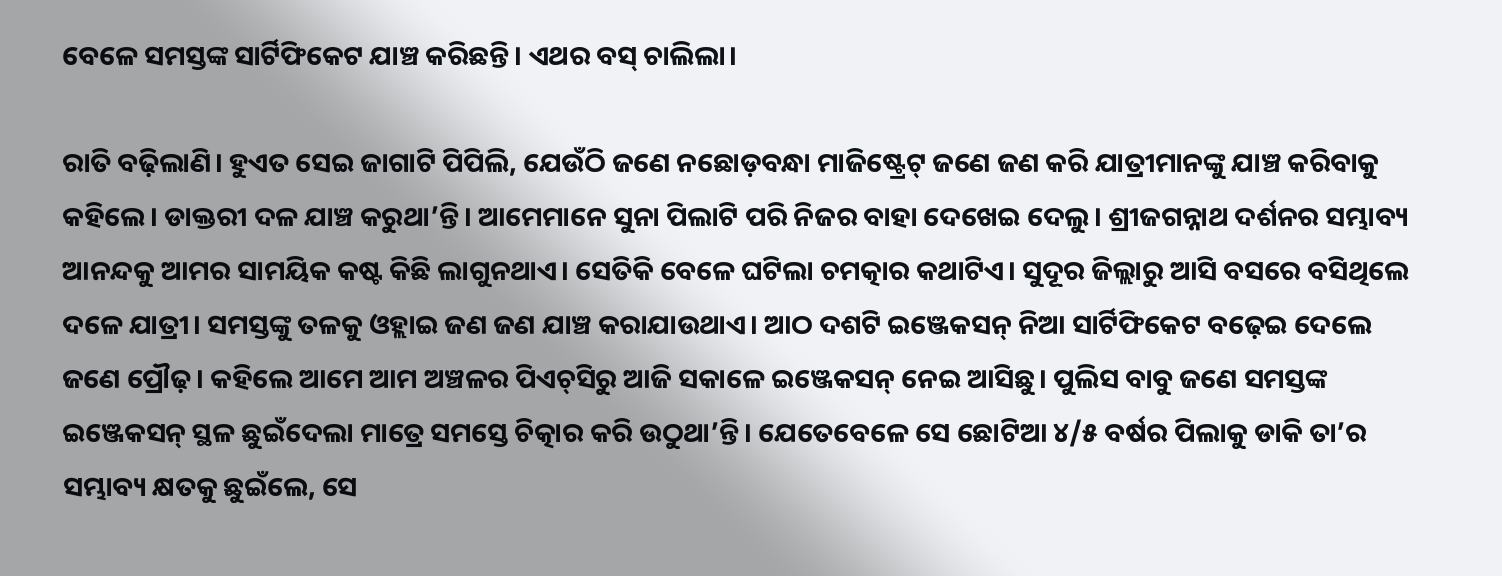ବେଳେ ସମସ୍ତଙ୍କ ସାର୍ଟିଫିକେଟ ଯାଞ୍ଚ କରିଛନ୍ତି। ଏଥର ବସ୍‌‌ ଚାଲିଲା।

ରାତି ବଢ଼ିଲାଣି। ହୁଏତ ସେଇ ଜାଗାଟି ପିପିଲି, ଯେଉଁଠି ଜଣେ ନଛୋଡ଼ବନ୍ଧା ମାଜିଷ୍ଟ୍ରେଟ୍‌‌ ଜଣେ ଜଣ କରି ଯାତ୍ରୀମାନଙ୍କୁ ଯାଞ୍ଚ କରିବାକୁ କହିଲେ। ଡାକ୍ତରୀ ଦଳ ଯାଞ୍ଚ କରୁଥା’ନ୍ତି। ଆମେମାନେ ସୁନା ପିଲାଟି ପରି ନିଜର ବାହା ଦେଖେଇ ଦେଲୁ। ଶ୍ରୀଜଗନ୍ନାଥ ଦର୍ଶନର ସମ୍ଭାବ୍ୟ ଆନନ୍ଦକୁ ଆମର ସାମୟିକ କଷ୍ଟ କିଛି ଲାଗୁନଥାଏ। ସେତିକି ବେଳେ ଘଟିଲା ଚମତ୍କାର କଥାଟିଏ। ସୁଦୂର ଜିଲ୍ଲାରୁ ଆସି ବସରେ ବସିଥିଲେ ଦଳେ ଯାତ୍ରୀ। ସମସ୍ତଙ୍କୁ ତଳକୁ ଓହ୍ଲାଇ ଜଣ ଜଣ ଯାଞ୍ଚ କରାଯାଉଥାଏ। ଆଠ ଦଶଟି ଇଞ୍ଜେକସନ୍‌‌ ନିଆ ସାର୍ଟିଫିକେଟ ବଢ଼େଇ ଦେଲେ ଜଣେ ପ୍ରୌଢ଼। କହିଲେ ଆମେ ଆମ ଅଞ୍ଚଳର ପିଏଚ୍‌‌ସିରୁ ଆଜି ସକାଳେ ଇଞ୍ଜେକସନ୍‌‌ ନେଇ ଆସିଛୁ। ପୁଲିସ ବାବୁ ଜଣେ ସମସ୍ତଙ୍କ ଇଞ୍ଜେକସନ୍‌‌ ସ୍ଥଳ ଛୁଇଁଦେଲା ମାତ୍ରେ ସମସ୍ତେ ଚିତ୍କାର କରି ଉଠୁଥା’ନ୍ତି। ଯେତେବେଳେ ସେ ଛୋଟିଆ ୪/୫ ବର୍ଷର ପିଲାକୁ ଡାକି ତା’ର ସମ୍ଭାବ୍ୟ କ୍ଷତକୁ ଛୁଇଁଲେ, ସେ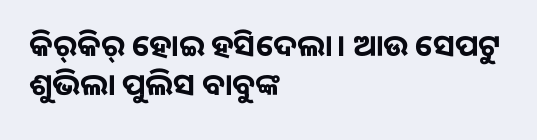କିର୍‌‌କିର୍‌‌ ହୋଇ ହସିଦେଲା। ଆଉ ସେପଟୁ ଶୁଭିଲା ପୁଲିସ ବାବୁଙ୍କ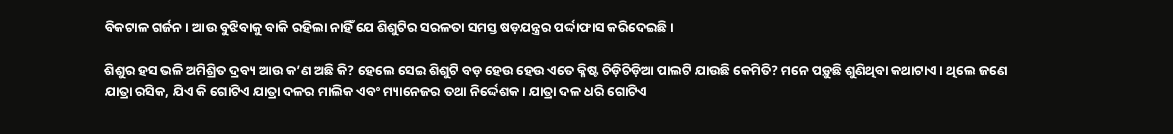ବିକଟାଳ ଗର୍ଜନ। ଆଉ ବୁଝିବାକୁ ବାକି ରହିଲା ନାହିଁ ଯେ ଶିଶୁଟିର ସରଳତା ସମସ୍ତ ଷଡ଼ଯନ୍ତ୍ରର ପର୍ଦ୍ଦାଫାସ କରିଦେଇଛି।

ଶିଶୁର ହସ ଭଳି ଅମିଶ୍ରିତ ଦ୍ରବ୍ୟ ଆଉ କ’ଣ ଅଛି କି? ହେଲେ ସେଇ ଶିଶୁଟି ବଡ଼ ହେଉ ହେଉ ଏତେ କ୍ଳିଷ୍ଟ ଚିଡ଼ିଚିଡ଼ିଆ ପାଲଟି ଯାଉଛି କେମିତି? ମନେ ପଡ଼ୁଛି ଶୁଣିଥିବା କଥାଟାଏ। ଥିଲେ ଜଣେ ଯାତ୍ରା ରସିକ, ଯିଏ କି ଗୋଟିଏ ଯାତ୍ରା ଦଳର ମାଲିକ ଏବଂ ମ୍ୟାନେଜର ତଥା ନିର୍ଦ୍ଦେଶକ। ଯାତ୍ରା ଦଳ ଧରି ଗୋଟିଏ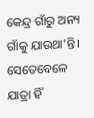କେନ୍ଦ୍ର ଗାଁରୁ ଅନ୍ୟ ଗାଁକୁ ଯାଉଥା’ନ୍ତି। ସେତେବେଳେ ଯାତ୍ରା ହିଁ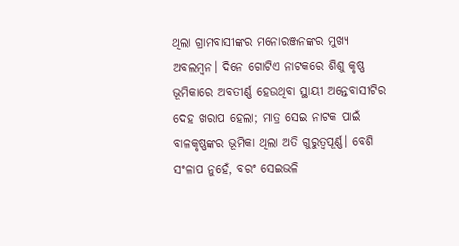ଥିଲା ଗ୍ରାମବାସୀଙ୍କର ମନୋରଞ୍ଜନଙ୍କର ମୁଖ୍ୟ ଅବଲମ୍ବନ। ଦିନେ ଗୋଟିଏ ନାଟକରେ ଶିଶୁ କୃଷ୍ଣ ଭୂମିକାରେ ଅବତୀର୍ଣ୍ଣ ହେଉଥିବା ସ୍ଥାୟୀ ଅନ୍ତେବାସୀଟିର ଦେହ ଖରାପ ହେଲା; ମାତ୍ର ସେଇ ନାଟକ ପାଇଁ ବାଳକୃଷ୍ଣଙ୍କର ଭୂମିକା ଥିଲା ଅତି ଗୁରୁତ୍ୱପୂର୍ଣ୍ଣ। ବେଶି ସଂଳାପ ନୁହେଁ, ବରଂ ସେଇଭଳି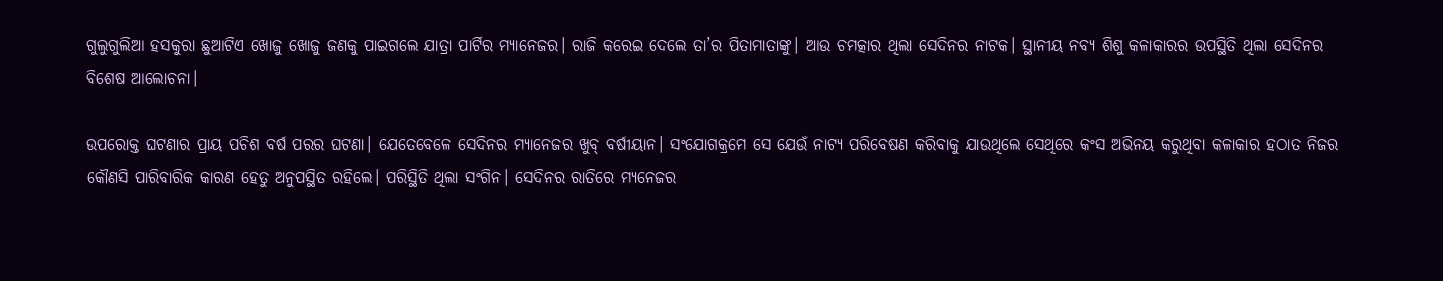ଗୁଲୁଗୁଲିଆ ହସକୁରା ଛୁଆଟିଏ ଖୋଜୁ ଖୋଜୁ ଜଣକୁ ପାଇଗଲେ ଯାତ୍ରା ପାର୍ଟିର ମ୍ୟାନେଜର। ରାଜି କରେଇ ଦେଲେ ତା’ର ପିତାମାତାଙ୍କୁ। ଆଉ ଚମତ୍କାର ଥିଲା ସେଦିନର ନାଟକ। ସ୍ଥାନୀୟ ନବ୍ୟ ଶିଶୁ କଳାକାରର ଉପସ୍ଥିତି ଥିଲା ସେଦିନର ବିଶେଷ ଆଲୋଚନା।

ଉପରୋକ୍ତ ଘଟଣାର ପ୍ରାୟ ପଚିଶ ବର୍ଷ ପରର ଘଟଣା। ଯେତେବେଳେ ସେଦିନର ମ୍ୟାନେଜର ଖୁବ୍‌‌ ବର୍ଷୀୟାନ। ସଂଯୋଗକ୍ରମେ ସେ ଯେଉଁ ନାଟ୍ୟ ପରିବେଷଣ କରିବାକୁ ଯାଉଥିଲେ ସେଥିରେ କଂସ ଅଭିନୟ କରୁଥିବା କଳାକାର ହଠାତ ନିଜର କୌଣସି ପାରିବାରିକ କାରଣ ହେତୁ ଅନୁପସ୍ଥିତ ରହିଲେ। ପରିସ୍ଥିତି ଥିଲା ସଂଗିନ। ସେଦିନର ରାତିରେ ମ୍ୟନେଜର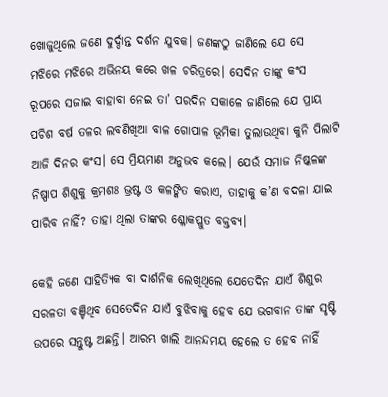ଖୋଜୁଥିଲେ ଜଣେ ଦୁର୍ଦ୍ଦାନ୍ତ ଦର୍ଶନ ଯୁବକ। ଜଣଙ୍କଠୁ ଜାଣିଲେ ଯେ ସେ ମଝିରେ ମଝିରେ ଅଭିନୟ କରେ ଖଳ ଚରିତ୍ରରେ। ସେଦିନ ତାଙ୍କୁ କଂସ ରୂପରେ ସଜାଇ ବାହାବା ନେଇ ତା’ ପରଦିନ ସକାଳେ ଜାଣିଲେ ଯେ ପ୍ରାୟ ପଚିଶ ବର୍ଷ ତଳର ଲବଣିଖିଆ ବାଳ ଗୋପାଳ ଭୂମିକା ତୁଲାଉଥିବା କୁନି ପିଲାଟି ଆଜି ଦିନର କଂସ। ସେ ମ୍ରିୟମାଣ ଅନୁଭବ କଲେ। ଯେଉଁ ସମାଜ ନିଷ୍କଳଙ୍କ ନିଷ୍ପାପ ଶିଶୁକୁ କ୍ରମଶଃ ଭ୍ରଷ୍ଟ ଓ କଳଙ୍କିତ କରାଏ, ତାହାକୁ କ’ଣ ବଦଳା ଯାଇ ପାରିବ ନାହିଁ? ତାହା ଥିଲା ତାଙ୍କର ଶ୍ଳୋକପ୍ଳୁତ ବକ୍ତବ୍ୟ।

କେହି ଜଣେ ସାହିତ୍ୟିକ ବା ଦାର୍ଶନିକ ଲେଖିଥିଲେ ଯେତେଦିନ ଯାଏଁ ଶିଶୁର ସରଳତା ବଞ୍ଚିଥିବ ସେତେଦିନ ଯାଏଁ ବୁଝିବାକୁ ହେବ ଯେ ଭଗବାନ ତାଙ୍କ ସୃଷ୍ଟି ଉପରେ ସନ୍ତୁଷ୍ଟ ଅଛନ୍ତି। ଆରମ୍ଭ ଖାଲି ଆନନ୍ଦମୟ ହେଲେ ତ ହେବ ନାହିଁ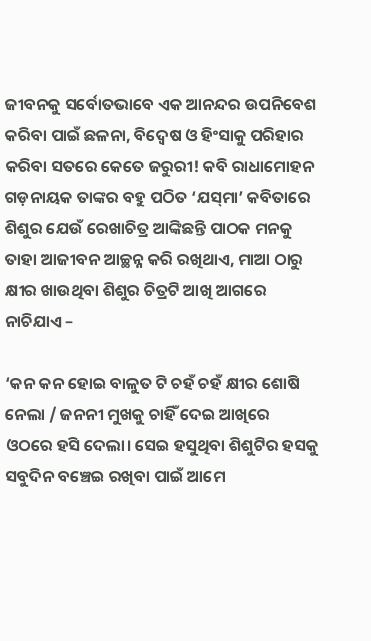ଜୀବନକୁ ସର୍ବୋତଭାବେ ଏକ ଆନନ୍ଦର ଉପନିବେଶ କରିବା ପାଇଁ ଛଳନା, ବିଦ୍ୱେଷ ଓ ହିଂସାକୁ ପରିହାର କରିବା ସତରେ କେତେ ଜରୁରୀ! କବି ରାଧାମୋହନ ଗଡ଼ନାୟକ ତାଙ୍କର ବହୁ ପଠିତ ‘ଯସ୍‌‌ମା’ କବିତାରେ ଶିଶୁର ଯେଉଁ ରେଖାଚିତ୍ର ଆଙ୍କିଛନ୍ତି ପାଠକ ମନକୁ ତାହା ଆଜୀବନ ଆଚ୍ଛନ୍ନ କରି ରଖିଥାଏ, ମାଆ ଠାରୁ କ୍ଷୀର ଖାଉଥିବା ଶିଶୁର ଚିତ୍ରଟି ଆଖି ଆଗରେ ନାଚିଯାଏ –

‘କନ କନ ହୋଇ ବାଳୁତ ଟି ଚହଁ ଚହଁ କ୍ଷୀର ଶୋଷି ନେଲା / ଜନନୀ ମୁଖକୁ ଚାହିଁ ଦେଇ ଆଖିରେ ଓଠରେ ହସି ଦେଲା। ସେଇ ହସୁଥିବା ଶିଶୁଟିର ହସକୁ ସବୁଦିନ ବଞ୍ଚେଇ ରଖିବା ପାଇଁ ଆମେ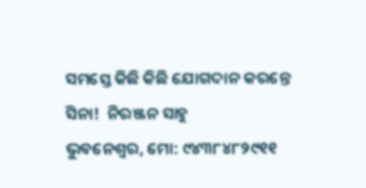ସମସ୍ତେ କିଛି କିଛି ଯୋଗଦାନ କରନ୍ତେ ସିନା!  ନିରଞ୍ଜନ ସାହୁ
ଭୁବନେଶ୍ୱର, ମୋ: ୯୪୩୮୪୮୨୯୧୧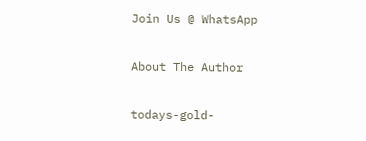Join Us @ WhatsApp

About The Author

todays-gold-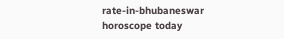rate-in-bhubaneswar
horoscope today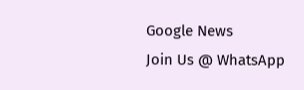Google News
Join Us @ WhatsApp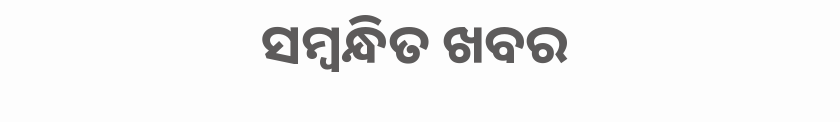ସମ୍ବନ୍ଧିତ ଖବର